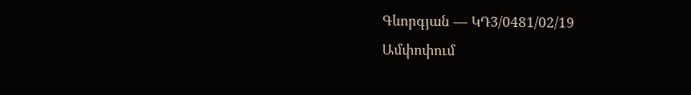Գևորգյան — ԿԴ3/0481/02/19
Ամփոփում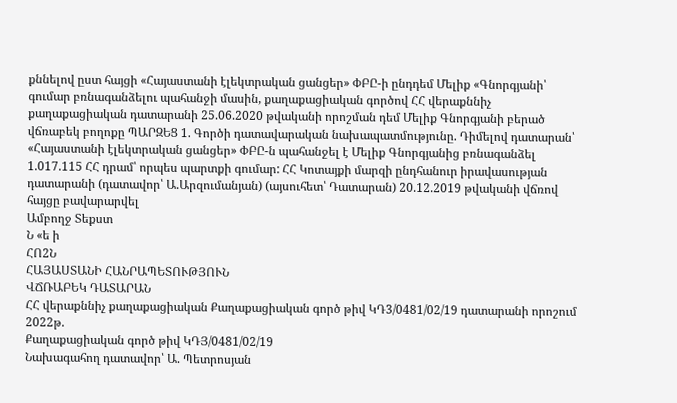քննելով ըստ հայցի «Հայաստանի էլեկտրական ցանցեր» ՓԲԸ-ի ընդդեմ Մելիք «Գնորգյանի՝ գումար բռնագանձելու պահանջի մասին, քաղաքացիական գործով ՀՀ վերաքննիչ քաղաքացիական դատարանի 25.06.2020 թվականի որոշման դեմ Մելիք Գնորգյանի բերած վճռաբեկ բողոքը ՊԱՐԶԵՑ 1. Գործի դատավարական նախապատմությունը. Դիմելով դատարան՝ «Հայաստանի էլեկտրական ցանցեր» ՓԲԸ-ն պահանջել է Մելիք Գնորգյանից բռնագանձել 1.017.115 ՀՀ դրամ՝ որպես պարտքի գումար: ՀՀ Կոտայքի մարզի ընդհանուր իրավասության դատարանի (դատավոր՝ Ա.Արզումանյան) (այսուհետ՝ Դատարան) 20.12.2019 թվականի վճռով հայցը բավարարվել
Ամբողջ Տեքստ
Ն «ե ի
ՀՈ2Ն
ՀԱՅԱՍՏԱՆԻ ՀԱՆՐԱՊԵՏՈՒԹՅՈՒՆ
ՎՃՌԱԲԵԿ ԴԱՏԱՐԱՆ
ՀՀ վերաքննիչ քաղաքացիական Քաղաքացիական գործ թիվ ԿԴ3/0481/02/19 դատարանի որոշում 2022թ.
Քաղաքացիական գործ թիվ ԿԴՅ/0481/02/19
Նախագահող դատավոր՝ Ա. Պետրոսյան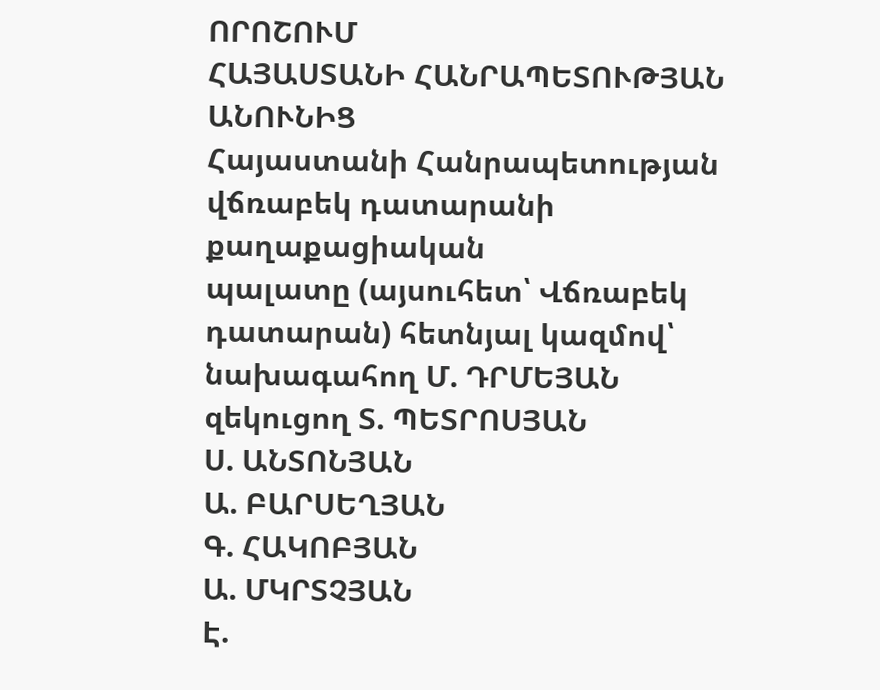ՈՐՈՇՈՒՄ
ՀԱՅԱՍՏԱՆԻ ՀԱՆՐԱՊԵՏՈՒԹՅԱՆ ԱՆՈՒՆԻՑ
Հայաստանի Հանրապետության վճռաբեկ դատարանի քաղաքացիական
պալատը (այսուհետ՝ Վճռաբեկ դատարան) հետնյալ կազմով՝
նախագահող Մ. ԴՐՄԵՅԱՆ
զեկուցող Տ. ՊԵՏՐՈՍՅԱՆ
Ս. ԱՆՏՈՆՅԱՆ
Ա. ԲԱՐՍԵՂՅԱՆ
Գ. ՀԱԿՈԲՅԱՆ
Ա. ՄԿՐՏՉՅԱՆ
Է.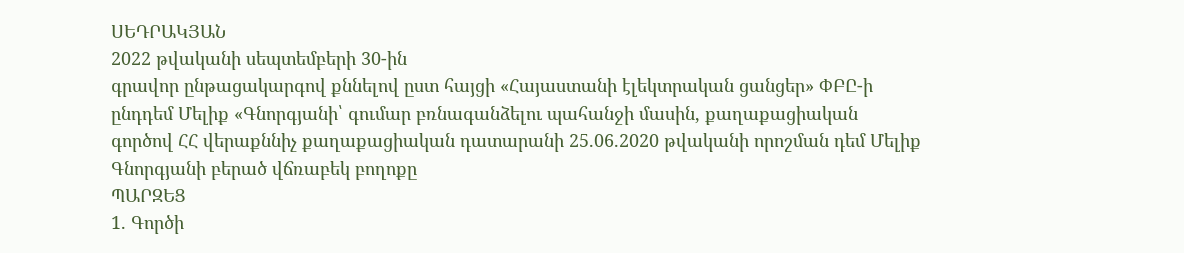ՍԵԴՐԱԿՅԱՆ
2022 թվականի սեպտեմբերի 30-ին
գրավոր ընթացակարգով քննելով ըստ հայցի «Հայաստանի էլեկտրական ցանցեր» ՓԲԸ-ի ընդդեմ Մելիք «Գնորգյանի՝ գումար բռնագանձելու պահանջի մասին, քաղաքացիական գործով ՀՀ վերաքննիչ քաղաքացիական դատարանի 25.06.2020 թվականի որոշման դեմ Մելիք Գնորգյանի բերած վճռաբեկ բողոքը
ՊԱՐԶԵՑ
1. Գործի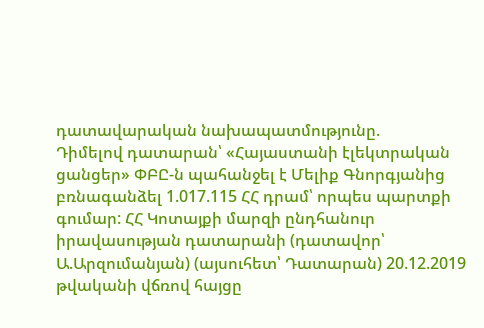դատավարական նախապատմությունը.
Դիմելով դատարան՝ «Հայաստանի էլեկտրական ցանցեր» ՓԲԸ-ն պահանջել է Մելիք Գնորգյանից բռնագանձել 1.017.115 ՀՀ դրամ՝ որպես պարտքի գումար: ՀՀ Կոտայքի մարզի ընդհանուր իրավասության դատարանի (դատավոր՝ Ա.Արզումանյան) (այսուհետ՝ Դատարան) 20.12.2019 թվականի վճռով հայցը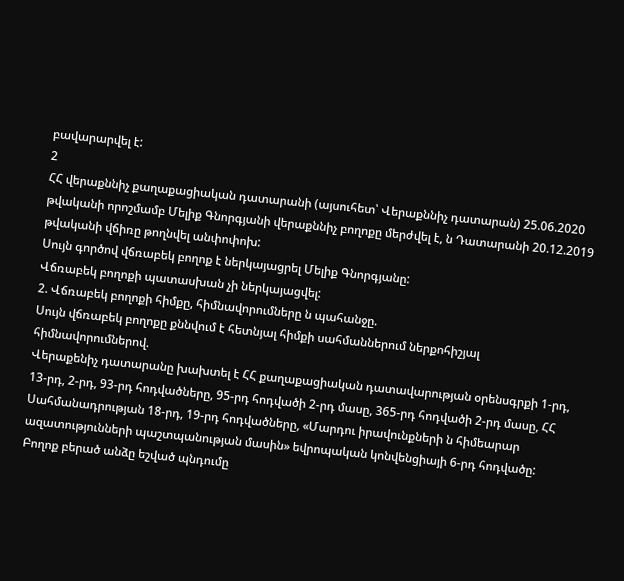բավարարվել է:
2
ՀՀ վերաքննիչ քաղաքացիական դատարանի (այսուհետ՝ Վերաքննիչ դատարան) 25.06.2020 թվականի որոշմամբ Մելիք Գնորգյանի վերաքննիչ բողոքը մերժվել է, ն Դատարանի 20.12.2019 թվականի վճիռը թողնվել անփոփոխ:
Սույն գործով վճռաբեկ բողոք է ներկայացրել Մելիք Գնորգյանը:
Վճռաբեկ բողոքի պատասխան չի ներկայացվել:
2. Վճռաբեկ բողոքի հիմքը, հիմնավորումները ն պահանջը.
Սույն վճռաբեկ բողոքը քննվում է հետնյալ հիմքի սահմաններում ներքոհիշյալ հիմնավորումներով.
Վերաքենիչ դատարանը խախտել է ՀՀ քաղաքացիական դատավարության օրենսգրքի 1-րդ, 13-րդ, 2-րդ, 93-րդ հոդվածները, 95-րդ հոդվածի 2-րդ մասը, 365-րդ հոդվածի 2-րդ մասը, ՀՀ Սահմանադրության 18-րդ, 19-րդ հոդվածները, «Մարդու իրավունքների ն հիմեարար ազատությունների պաշտպանության մասին» եվրոպական կոնվենցիայի 6-րդ հոդվածը:
Բողոք բերած անձը եշված պնդումը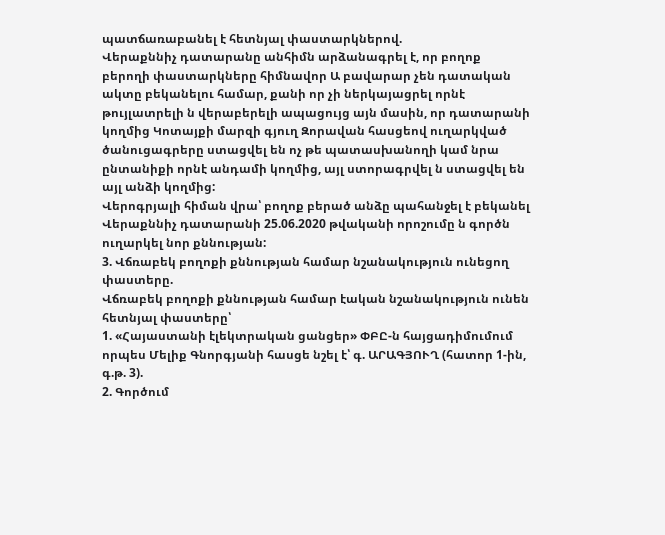պատճառաբանել է հետնյալ փաստարկներով.
Վերաքննիչ դատարանը անհիմն արձանագրել է, որ բողոք բերողի փաստարկները հիմնավոր Ա բավարար չեն դատական ակտը բեկանելու համար, քանի որ չի ներկայացրել որնէ թույլատրելի ն վերաբերելի ապացույց այն մասին, որ դատարանի կողմից Կոտայքի մարզի գյուղ Զորավան հասցեով ուղարկված ծանուցագրերը ստացվել են ոչ թե պատասխանողի կամ նրա ընտանիքի որնէ անդամի կողմից, այլ ստորագրվել ն ստացվել են այլ անձի կողմից:
Վերոգրյալի հիման վրա՝ բողոք բերած անձը պահանջել է բեկանել Վերաքննիչ դատարանի 25.06.2020 թվականի որոշումը ն գործն ուղարկել նոր քննության:
3. Վճռաբեկ բողոքի քննության համար նշանակություն ունեցող փաստերը.
Վճռաբեկ բողոքի քննության համար էական նշանակություն ունեն հետնյալ փաստերը՝
1. «Հայաստանի էլեկտրական ցանցեր» ՓԲԸ-ն հայցադիմումում որպես Մելիք Գնորգյանի հասցե նշել է՝ գ. ԱՐԱԳՅՈՒՂ (հատոր 1-ին, գ.թ. 3).
2. Գործում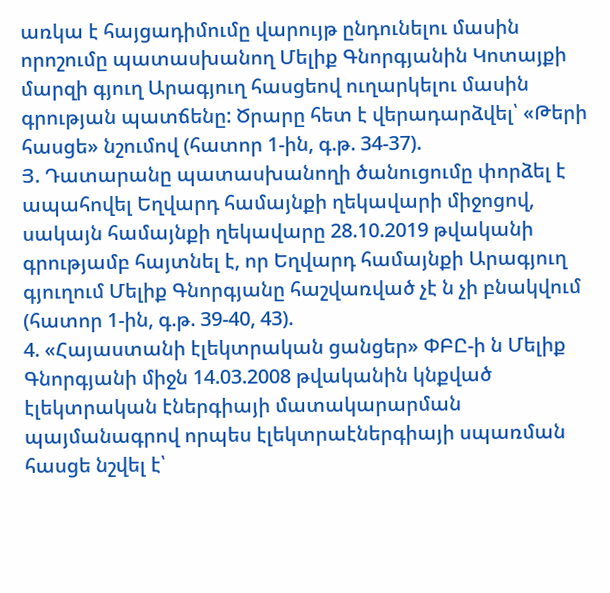առկա է հայցադիմումը վարույթ ընդունելու մասին որոշումը պատասխանող Մելիք Գնորգյանին Կոտայքի մարզի գյուղ Արագյուղ հասցեով ուղարկելու մասին գրության պատճենը: Ծրարը հետ է վերադարձվել՝ «Թերի հասցե» նշումով (հատոր 1-ին, գ.թ. 34-37).
Յ. Դատարանը պատասխանողի ծանուցումը փորձել է ապահովել Եղվարդ համայնքի ղեկավարի միջոցով, սակայն համայնքի ղեկավարը 28.10.2019 թվականի գրությամբ հայտնել է, որ Եղվարդ համայնքի Արագյուղ գյուղում Մելիք Գնորգյանը հաշվառված չէ ն չի բնակվում (հատոր 1-ին, գ.թ. 39-40, 43).
4. «Հայաստանի էլեկտրական ցանցեր» ՓԲԸ-ի ն Մելիք Գնորգյանի միջն 14.03.2008 թվականին կնքված էլեկտրական էներգիայի մատակարարման պայմանագրով որպես էլեկտրաէներգիայի սպառման հասցե նշվել է՝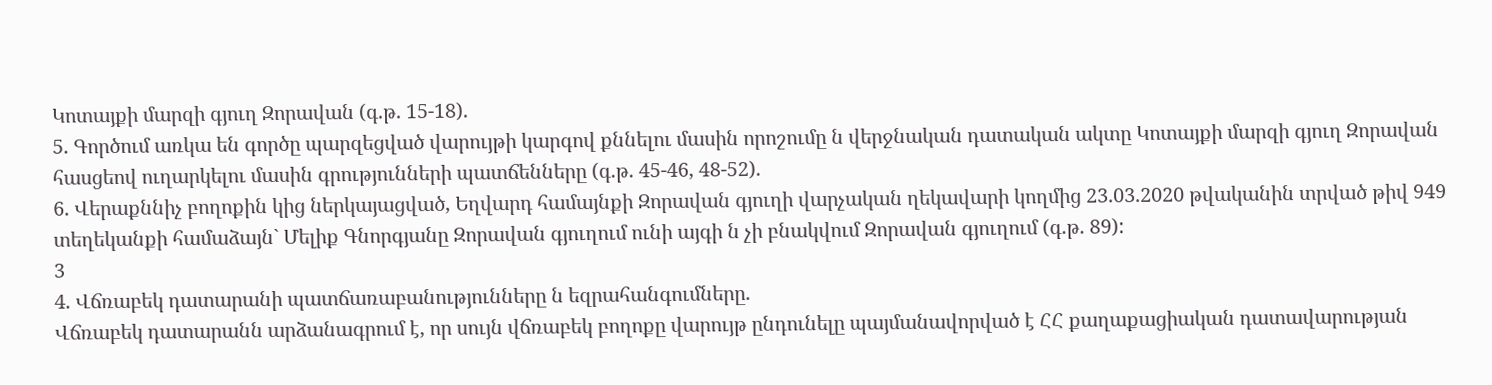Կոտայքի մարզի գյուղ Զորավան (գ.թ. 15-18).
5. Գործում առկա են գործը պարզեցված վարույթի կարգով քննելու մասին որոշումը ն վերջնական դատական ակտը Կոտայքի մարզի գյուղ Զորավան հասցեով ուղարկելու մասին գրությունների պատճենները (գ.թ. 45-46, 48-52).
6. Վերաքննիչ բողոքին կից ներկայացված, Եղվարդ համայնքի Զորավան գյուղի վարչական ղեկավարի կողմից 23.03.2020 թվականին տրված թիվ 949 տեղեկանքի համաձայն` Մելիք Գնորգյանը Զորավան գյուղում ունի այգի ն չի բնակվում Զորավան գյուղում (գ.թ. 89):
3
4. Վճռաբեկ դատարանի պատճառաբանությունները ն եզրահանգումները.
Վճռաբեկ դատարանն արձանագրում է, որ սույն վճռաբեկ բողոքը վարույթ ընդունելը պայմանավորված է ՀՀ քաղաքացիական դատավարության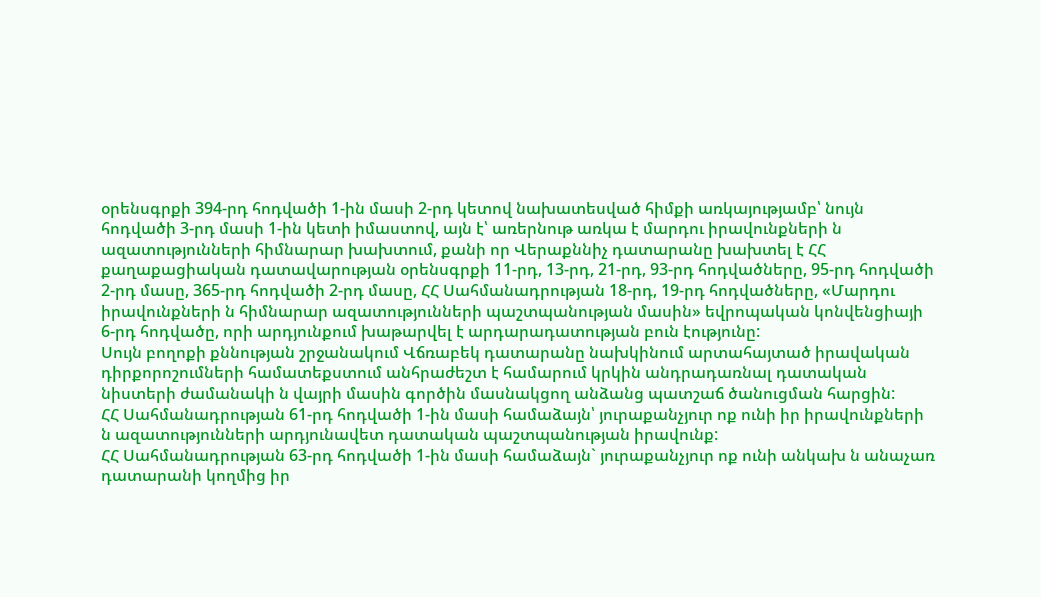օրենսգրքի 394-րդ հոդվածի 1-ին մասի 2-րդ կետով նախատեսված հիմքի առկայությամբ՝ նույն հոդվածի 3-րդ մասի 1-ին կետի իմաստով, այն է՝ առերնութ առկա է մարդու իրավունքների ն ազատությունների հիմնարար խախտում, քանի որ Վերաքննիչ դատարանը խախտել է ՀՀ քաղաքացիական դատավարության օրենսգրքի 11-րդ, 13-րդ, 21-րդ, 93-րդ հոդվածները, 95-րդ հոդվածի 2-րդ մասը, 365-րդ հոդվածի 2-րդ մասը, ՀՀ Սահմանադրության 18-րդ, 19-րդ հոդվածները, «Մարդու իրավունքների ն հիմնարար ազատությունների պաշտպանության մասին» եվրոպական կոնվենցիայի 6-րդ հոդվածը, որի արդյունքում խաթարվել է արդարադատության բուն էությունը:
Սույն բողոքի քննության շրջանակում Վճռաբեկ դատարանը նախկինում արտահայտած իրավական դիրքորոշումների համատեքստում անհրաժեշտ է համարում կրկին անդրադառնալ դատական նիստերի ժամանակի ն վայրի մասին գործին մասնակցող անձանց պատշաճ ծանուցման հարցին:
ՀՀ Սահմանադրության 61-րդ հոդվածի 1-ին մասի համաձայն՝ յուրաքանչյուր ոք ունի իր իրավունքների ն ազատությունների արդյունավետ դատական պաշտպանության իրավունք:
ՀՀ Սահմանադրության 63-րդ հոդվածի 1-ին մասի համաձայն` յուրաքանչյուր ոք ունի անկախ ն անաչառ դատարանի կողմից իր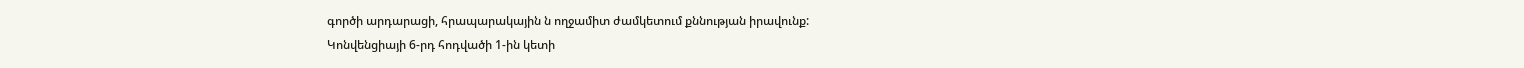գործի արդարացի, հրապարակային ն ողջամիտ ժամկետում քննության իրավունք:
Կոնվենցիայի 6-րդ հոդվածի 1-ին կետի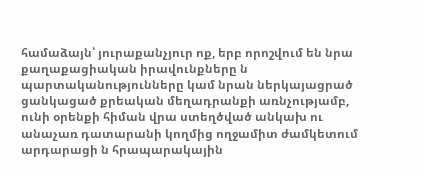համաձայն՝ յուրաքանչյուր ոք, երբ որոշվում են նրա քաղաքացիական իրավունքները ն պարտականությունները կամ նրան ներկայացրած ցանկացած քրեական մեղադրանքի առնչությամբ, ունի օրենքի հիման վրա ստեղծված անկախ ու անաչառ դատարանի կողմից ողջամիտ ժամկետում արդարացի ն հրապարակային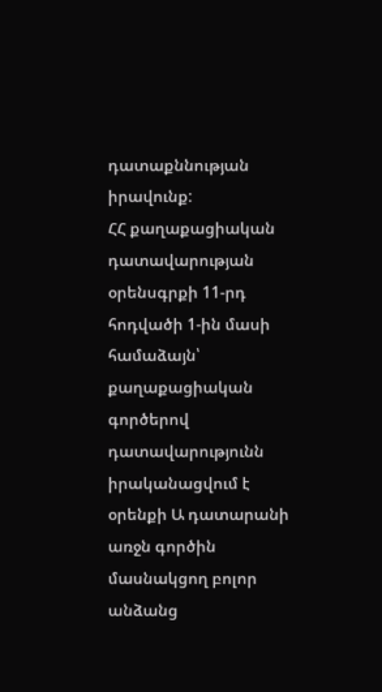դատաքննության իրավունք:
ՀՀ քաղաքացիական դատավարության օրենսգրքի 11-րդ հոդվածի 1-ին մասի համաձայն՝ քաղաքացիական գործերով դատավարությունն իրականացվում է օրենքի Ա դատարանի առջն գործին մասնակցող բոլոր անձանց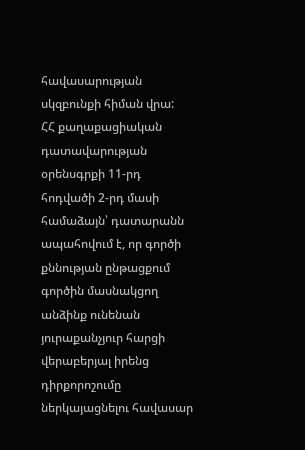հավասարության սկզբունքի հիման վրա:
ՀՀ քաղաքացիական դատավարության օրենսգրքի 11-րդ հոդվածի 2-րդ մասի համաձայն՝ դատարանն ապահովում է, որ գործի քննության ընթացքում գործին մասնակցող անձինք ունենան յուրաքանչյուր հարցի վերաբերյալ իրենց դիրքորոշումը ներկայացնելու հավասար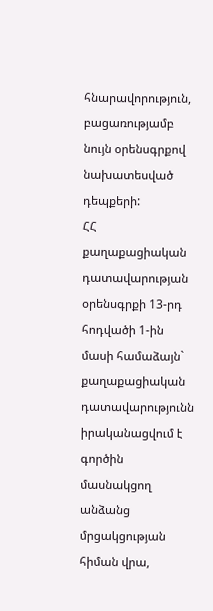հնարավորություն, բացառությամբ նույն օրենսգրքով նախատեսված դեպքերի:
ՀՀ քաղաքացիական դատավարության օրենսգրքի 13-րդ հոդվածի 1-ին մասի համաձայն` քաղաքացիական դատավարությունն իրականացվում է գործին մասնակցող անձանց մրցակցության հիման վրա,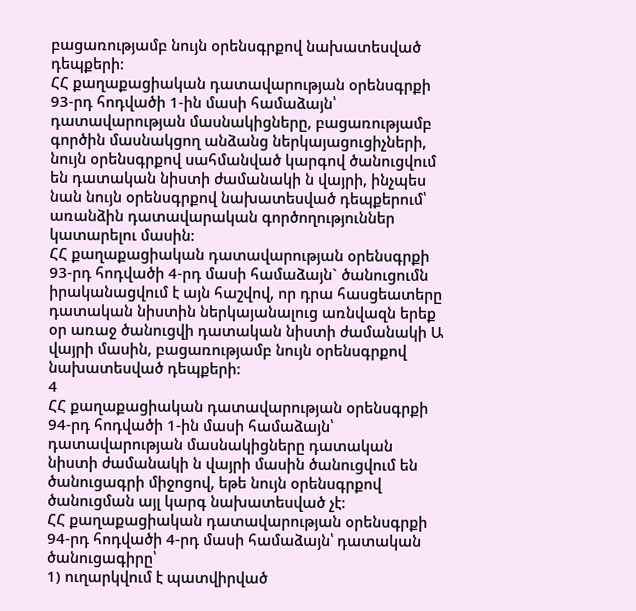բացառությամբ նույն օրենսգրքով նախատեսված դեպքերի:
ՀՀ քաղաքացիական դատավարության օրենսգրքի 93-րդ հոդվածի 1-ին մասի համաձայն՝ դատավարության մասնակիցները, բացառությամբ գործին մասնակցող անձանց ներկայացուցիչների, նույն օրենսգրքով սահմանված կարգով ծանուցվում են դատական նիստի ժամանակի ն վայրի, ինչպես նան նույն օրենսգրքով նախատեսված դեպքերում՝ առանձին դատավարական գործողություններ կատարելու մասին:
ՀՀ քաղաքացիական դատավարության օրենսգրքի 93-րդ հոդվածի 4-րդ մասի համաձայն` ծանուցումն իրականացվում է այն հաշվով, որ դրա հասցեատերը դատական նիստին ներկայանալուց առնվազն երեք օր առաջ ծանուցվի դատական նիստի ժամանակի Ա վայրի մասին, բացառությամբ նույն օրենսգրքով նախատեսված դեպքերի:
4
ՀՀ քաղաքացիական դատավարության օրենսգրքի 94-րդ հոդվածի 1-ին մասի համաձայն՝ դատավարության մասնակիցները դատական նիստի ժամանակի ն վայրի մասին ծանուցվում են ծանուցագրի միջոցով, եթե նույն օրենսգրքով ծանուցման այլ կարգ նախատեսված չէ:
ՀՀ քաղաքացիական դատավարության օրենսգրքի 94-րդ հոդվածի 4-րդ մասի համաձայն՝ դատական ծանուցագիրը՝
1) ուղարկվում է պատվիրված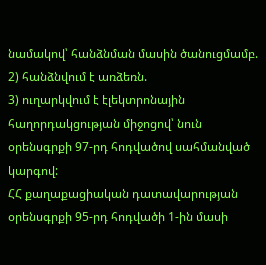նամակով՝ հանձնման մասին ծանուցմամբ.
2) հանձնվում է առձեռն.
3) ուղարկվում է էլեկտրոնային հաղորդակցության միջոցով՝ նուն օրենսգրքի 97-րդ հոդվածով սահմանված կարգով:
ՀՀ քաղաքացիական դատավարության օրենսգրքի 95-րդ հոդվածի 1-ին մասի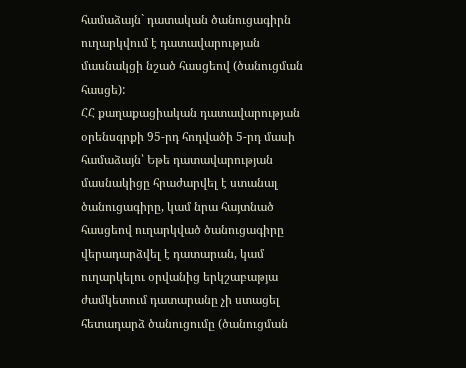համաձայն` դատական ծանուցագիրն ուղարկվում է դատավարության մասնակցի նշած հասցեով (ծանուցման հասցե):
ՀՀ քաղաքացիական դատավարության օրենսգրքի 95-րդ հոդվածի 5-րդ մասի համաձայն՝ Եթե դատավարության մասնակիցը հրաժարվել է ստանալ ծանուցագիրը, կամ նրա հայտնած հասցեով ուղարկված ծանուցագիրը վերադարձվել է դատարան, կամ ուղարկելու օրվանից երկշաբաթյա ժամկետում դատարանը չի ստացել հետադարձ ծանուցումը (ծանուցման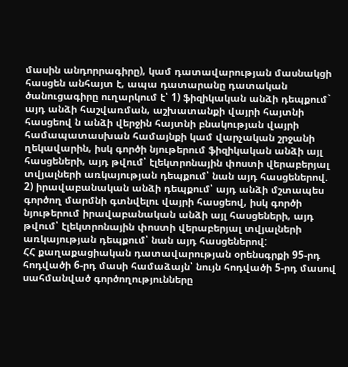մասին անդորրագիրը), կամ դատավարության մասնակցի հասցեն անհայտ է, ապա դատարանը դատական ծանուցագիրը ուղարկում է՝ 1) ֆիզիկական անձի դեպքում` այդ անձի հաշվառման, աշխատանքի վայրի հայտնի հասցեով ն անձի վերջին հայտնի բնակության վայրի համապատասխան համայնքի կամ վարչական շրջանի ղեկավարին, իսկ գործի նյութերում ֆիզիկական անձի այլ հասցեների, այդ թվում՝ էլեկտրոնային փոստի վերաբերյալ տվյալների առկայության դեպքում՝ նան այդ հասցեներով.
2) իրավաբանական անձի դեպքում՝ այդ անձի մշտապես գործող մարմնի գտնվելու վայրի հասցեով, իսկ գործի նյութերում իրավաբանական անձի այլ հասցեների, այդ թվում՝ էլեկտրոնային փոստի վերաբերյալ տվյալների առկայության դեպքում՝ նան այդ հասցեներով:
ՀՀ քաղաքացիական դատավարության օրենսգրքի 95-րդ հոդվածի 6-րդ մասի համաձայն՝ նույն հոդվածի 5-րդ մասով սահմանված գործողությունները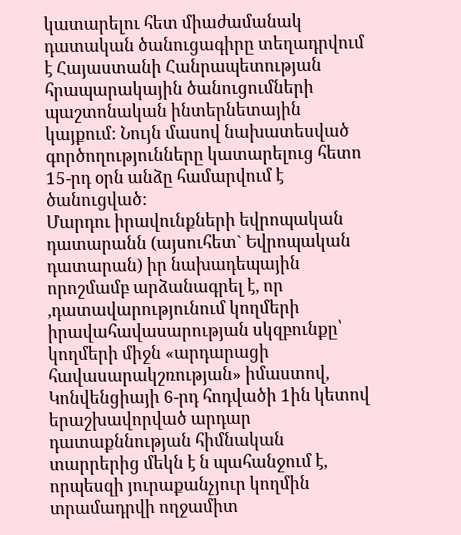կատարելու հետ միաժամանակ դատական ծանուցագիրը տեղադրվում է Հայաստանի Հանրապետության հրապարակային ծանուցումների պաշտոնական ինտերնետային կայքում: Նույն մասով նախատեսված գործողությունները կատարելուց հետո 15-րդ օրն անձը համարվում է ծանուցված:
Մարդու իրավունքների եվրոպական դատարանն (այսուհետ` Եվրոպական դատարան) իր նախադեպային որոշմամբ արձանագրել է, որ ,դատավարությունում կողմերի իրավահավասարության սկզբունքը՝ կողմերի միջն «արդարացի հավասարակշռության» իմաստով, Կոնվենցիայի 6-րդ հոդվածի 1ին կետով երաշխավորված արդար դատաքննության հիմնական տարրերից մեկն է ն պահանջում է, որպեսզի յուրաքանչյուր կողմին տրամադրվի ողջամիտ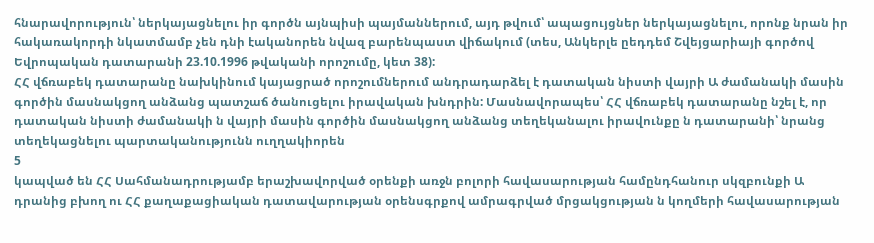հնարավորություն՝ ներկայացնելու իր գործն այնպիսի պայմաններում, այդ թվում՝ ապացույցներ ներկայացնելու, որոնք նրան իր հակառակորդի նկատմամբ չեն դնի էականորեն նվազ բարենպաստ վիճակում (տես, Անկերլե ըեդդեմ Շվեյցարիայի գործով Եվրոպական դատարանի 23.10.1996 թվականի որոշումը, կետ 38):
ՀՀ վճռաբեկ դատարանը նախկինում կայացրած որոշումներում անդրադարձել է դատական նիստի վայրի Ա ժամանակի մասին գործին մասնակցող անձանց պատշաճ ծանուցելու իրավական խնդրին: Մասնավորապես՝ ՀՀ վճռաբեկ դատարանը նշել է, որ դատական նիստի ժամանակի ն վայրի մասին գործին մասնակցող անձանց տեղեկանալու իրավունքը ն դատարանի՝ նրանց տեղեկացնելու պարտականությունն ուղղակիորեն
5
կապված են ՀՀ Սահմանադրությամբ երաշխավորված օրենքի առջն բոլորի հավասարության համընդհանուր սկզբունքի Ա դրանից բխող ու ՀՀ քաղաքացիական դատավարության օրենսգրքով ամրագրված մրցակցության ն կողմերի հավասարության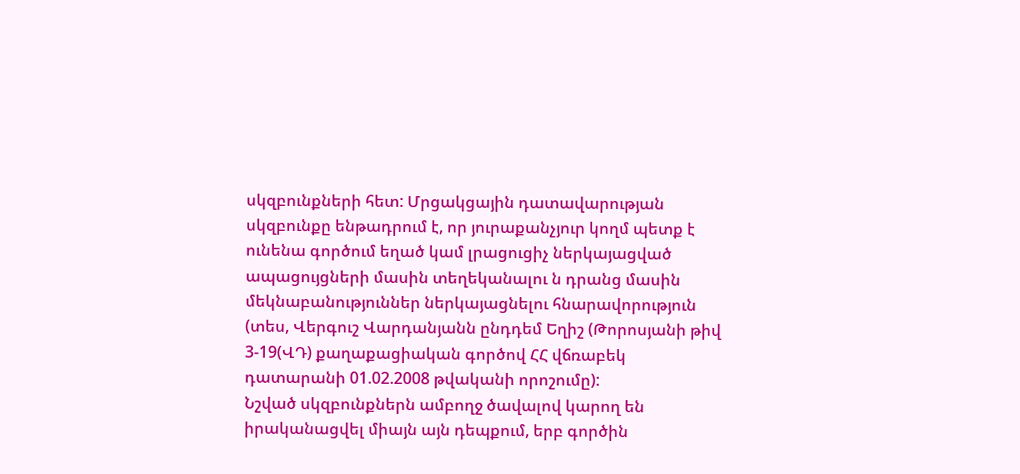սկզբունքների հետ: Մրցակցային դատավարության սկզբունքը ենթադրում է, որ յուրաքանչյուր կողմ պետք է ունենա գործում եղած կամ լրացուցիչ ներկայացված ապացույցների մասին տեղեկանալու ն դրանց մասին մեկնաբանություններ ներկայացնելու հնարավորություն (տես, Վերգուշ Վարդանյանն ընդդեմ Եղիշ (Թորոսյանի թիվ 3-19(ՎԴ) քաղաքացիական գործով ՀՀ վճռաբեկ դատարանի 01.02.2008 թվականի որոշումը):
Նշված սկզբունքներն ամբողջ ծավալով կարող են իրականացվել միայն այն դեպքում, երբ գործին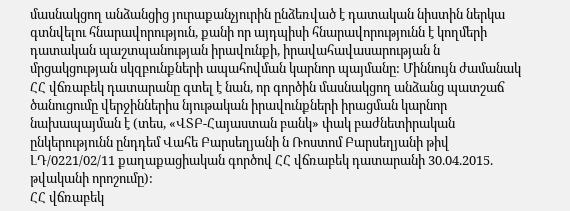մասնակցող անձանցից յուրաքանչյուրին ընձեռված է դատական նիստին ներկա գտնվելու հնարավորություն, քանի որ այդպիսի հնարավորությունն է կողմերի դատական պաշտպանության իրավունքի, իրավահավասարության ն մրցակցության սկզբունքների ապահովման կարնոր պայմանը: Միննույն ժամանակ ՀՀ վճռաբեկ դատարանը գտել է նան, որ գործին մասնակցող անձանց պատշաճ ծանուցումը վերջիններիս նյութական իրավունքների իրացման կարնոր նախապայման է (տես, «ՎՏԲ-Հայաստան բանկ» փակ բաժնետիրական ընկերությունն ընդդեմ Վահե Բարսեղյանի ն Ռոստոմ Բարսեղյանի թիվ ԼԴ/0221/02/11 քաղաքացիական գործով ՀՀ վճռաբեկ դատարանի 30.04.2015. թվականի որոշումը):
ՀՀ վճռաբեկ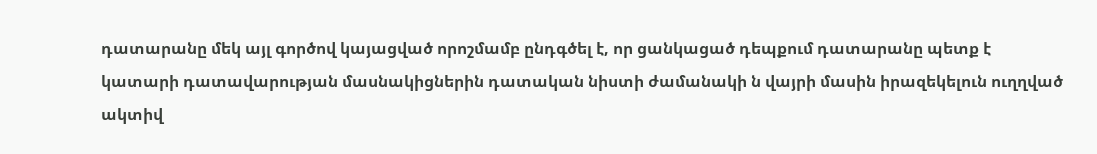դատարանը մեկ այլ գործով կայացված որոշմամբ ընդգծել է, որ ցանկացած դեպքում դատարանը պետք է կատարի դատավարության մասնակիցներին դատական նիստի ժամանակի ն վայրի մասին իրազեկելուն ուղղված ակտիվ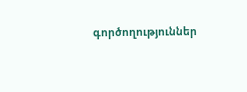գործողություններ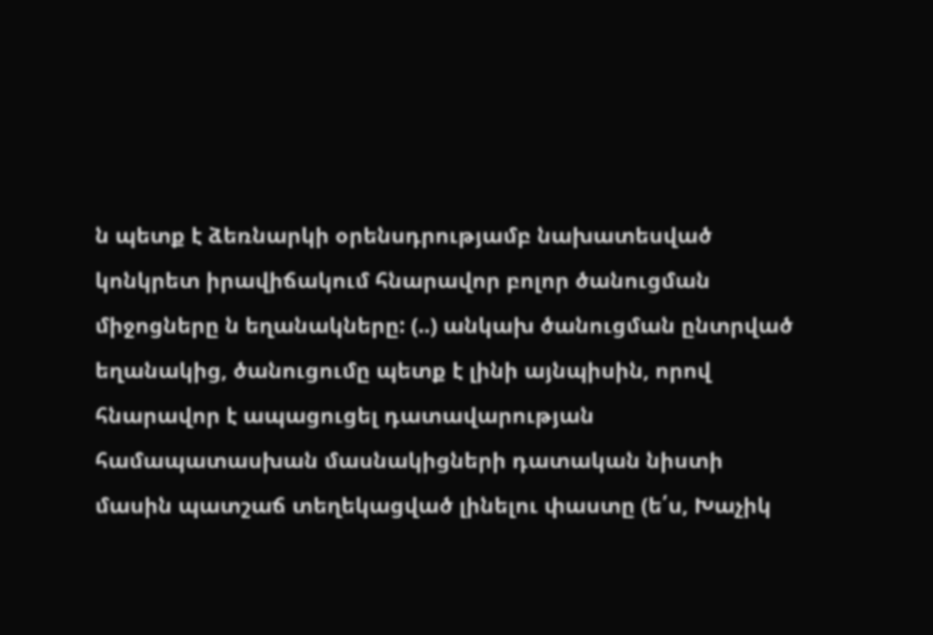ն պետք է ձեռնարկի օրենսդրությամբ նախատեսված կոնկրետ իրավիճակում հնարավոր բոլոր ծանուցման միջոցները ն եղանակները: (..) անկախ ծանուցման ընտրված եղանակից, ծանուցումը պետք է լինի այնպիսին, որով հնարավոր է ապացուցել դատավարության համապատասխան մասնակիցների դատական նիստի մասին պատշաճ տեղեկացված լինելու փաստը (ե՛ս, Խաչիկ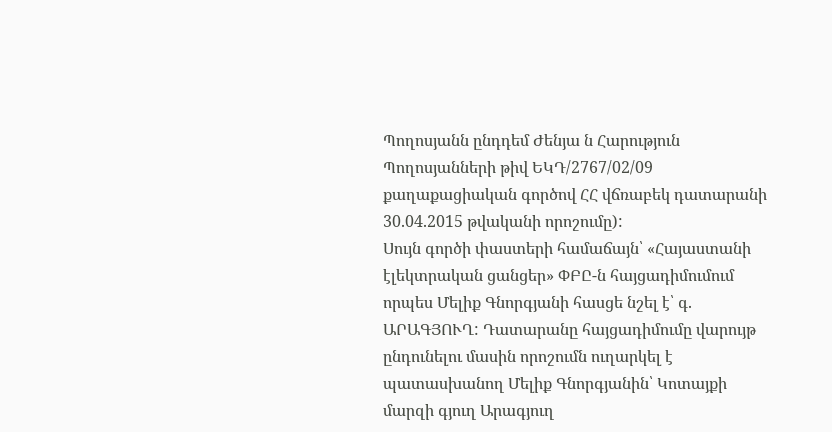Պողոսյանն ընդդեմ Ժենյա ն Հարություն Պողոսյանների թիվ ԵԿԴ/2767/02/09 քաղաքացիական գործով ՀՀ վճռաբեկ դատարանի 30.04.2015 թվականի որոշումը):
Սույն գործի փաստերի համաճայն՝ «Հայաստանի էլեկտրական ցանցեր» ՓԲԸ-ն հայցադիմումում որպես Մելիք Գնորգյանի հասցե նշել է՝ գ. ԱՐԱԳՅՈՒՂ: Դատարանը հայցադիմումը վարույթ ընդունելու մասին որոշումն ուղարկել է պատասխանող Մելիք Գնորգյանին՝ Կոտայքի մարզի գյուղ Արագյուղ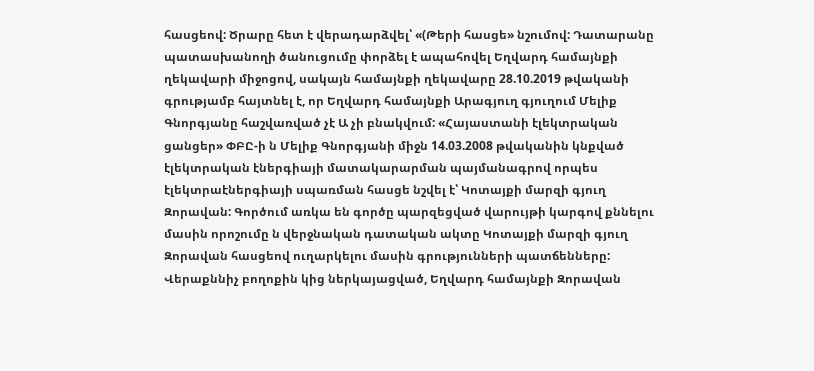հասցեով: Ծրարը հետ է վերադարձվել՝ «(Թերի հասցե» նշումով: Դատարանը պատասխանողի ծանուցումը փորձել է ապահովել Եղվարդ համայնքի ղեկավարի միջոցով, սակայն համայնքի ղեկավարը 28.10.2019 թվականի գրությամբ հայտնել է, որ Եղվարդ համայնքի Արագյուղ գյուղում Մելիք Գնորգյանը հաշվառված չէ Ա չի բնակվում: «Հայաստանի էլեկտրական ցանցեր» ՓԲԸ-ի ն Մելիք Գնորգյանի միջն 14.03.2008 թվականին կնքված էլեկտրական էներգիայի մատակարարման պայմանագրով որպես էլեկտրաէներգիայի սպառման հասցե նշվել է՝ Կոտայքի մարզի գյուղ Զորավան: Գործում առկա են գործը պարզեցված վարույթի կարգով քննելու մասին որոշումը ն վերջնական դատական ակտը Կոտայքի մարզի գյուղ Զորավան հասցեով ուղարկելու մասին գրությունների պատճենները: Վերաքննիչ բողոքին կից ներկայացված, Եղվարդ համայնքի Զորավան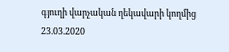գյուղի վարչական ղեկավարի կողմից 23.03.2020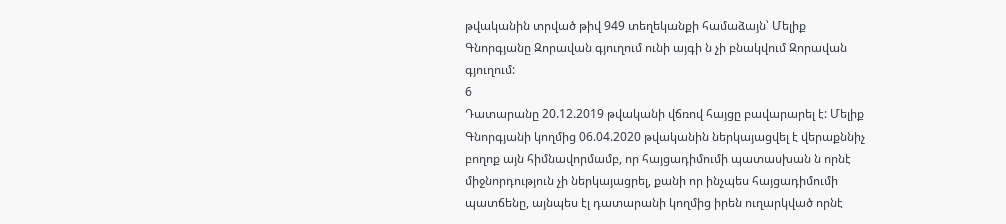թվականին տրված թիվ 949 տեղեկանքի համաձայն՝ Մելիք Գնորգյանը Զորավան գյուղում ունի այգի ն չի բնակվում Զորավան գյուղում:
6
Դատարանը 20.12.2019 թվականի վճռով հայցը բավարարել է: Մելիք Գնորգյանի կողմից 06.04.2020 թվականին ներկայացվել է վերաքննիչ բողոք այն հիմնավորմամբ, որ հայցադիմումի պատասխան ն որնէ միջնորդություն չի ներկայացրել, քանի որ ինչպես հայցադիմումի պատճենը, այնպես էլ դատարանի կողմից իրեն ուղարկված որնէ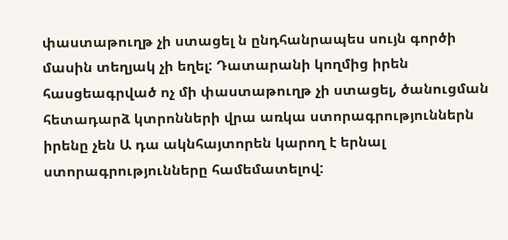փաստաթուղթ չի ստացել ն ընդհանրապես սույն գործի մասին տեղյակ չի եղել: Դատարանի կողմից իրեն հասցեագրված ոչ մի փաստաթուղթ չի ստացել, ծանուցման հետադարձ կտրոնների վրա առկա ստորագրություններն իրենը չեն Ա դա ակնհայտորեն կարող է երնալ ստորագրությունները համեմատելով: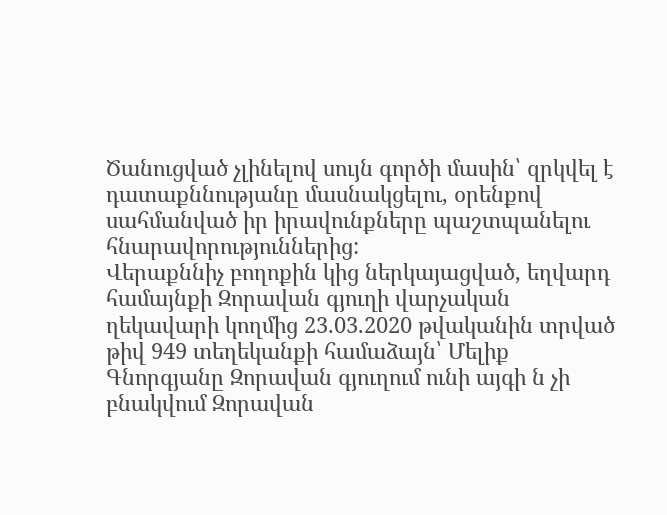Ծանուցված չլինելով սույն գործի մասին՝ զրկվել է դատաքննությանը մասնակցելու, օրենքով սահմանված իր իրավունքները պաշտպանելու հնարավորություններից:
Վերաքննիչ բողոքին կից ներկայացված, եղվարդ համայնքի Զորավան գյուղի վարչական ղեկավարի կողմից 23.03.2020 թվականին տրված թիվ 949 տեղեկանքի համաձայն՝ Մելիք Գնորգյանը Զորավան գյուղում ունի այգի ն չի բնակվում Զորավան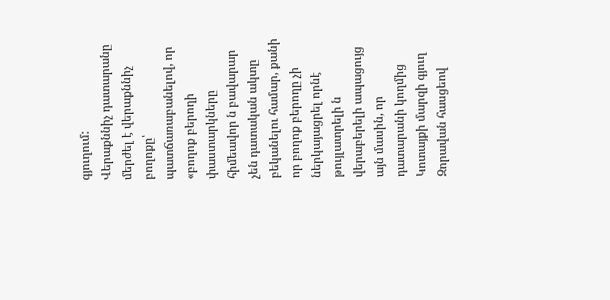գյուղում:
Վերաքննիչ դատարանը մերժել է վերաքննիչ բողոքը՝ պատճառաբանելով, որ «բողոք բերողի փաստարկները հիմեավոր ն բավարար չեն դատական ակտը բեկանելու համար, քանի որ բողոք բերողը չի ներկայացրել որնէ թույլատրելի ն վերաբերելի ապացույց այն մասին, որ դատարանի կողմից Կոտայքի մարզի գյուղ Զորավան հասցեով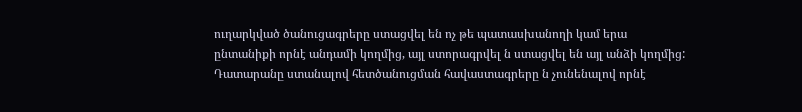ուղարկված ծանուցագրերը ստացվել են ոչ թե պատասխանողի կամ երա ընտանիքի որնէ անդամի կողմից, այլ ստորագրվել ն ստացվել են այլ անձի կողմից: Դատարանը ստանալով հետծանուցման հավաստագրերը ն չունենալով որնէ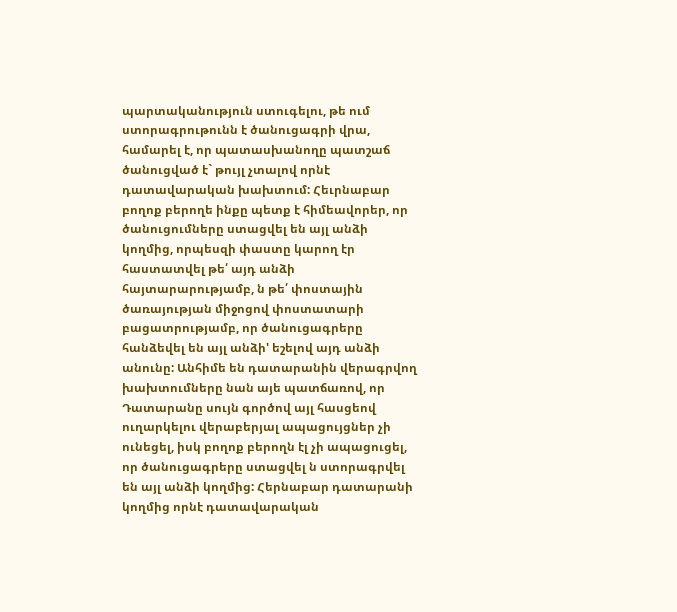պարտականություն ստուգելու, թե ում ստորագրութունն է ծանուցագրի վրա, համարել է, որ պատասխանողը պատշաճ ծանուցված է` թույլ չտալով որնէ դատավարական խախտում: Հեւրնաբար բողոք բերողե ինքը պետք է հիմեավորեր, որ ծանուցումները ստացվել են այլ անձի կողմից, որպեսզի փաստը կարող էր հաստատվել թե՛ այդ անձի հայտարարությամբ, ն թե՛ փոստային ծառայության միջոցով փոստատարի բացատրությամբ, որ ծանուցագրերը հանձեվել են այլ անձի' եշելով այդ անձի անունը: Անհիմե են դատարանին վերագրվող խախտումները նան այե պատճառով, որ Դատարանը սույն գործով այլ հասցեով ուղարկելու վերաբերյալ ապացույցներ չի ունեցել, իսկ բողոք բերողն էլ չի ապացուցել, որ ծանուցագրերը ստացվել ն ստորագրվել են այլ անձի կողմից: Հերնաբար դատարանի կողմից որնէ դատավարական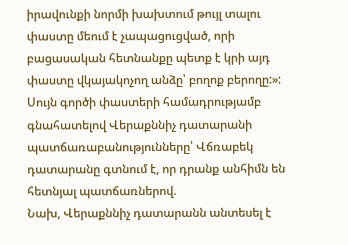իրավունքի նորմի խախտում թույլ տալու փաստը մեում է չապացուցված, որի բացասական հետնանքը պետք է կրի այդ փաստը վկայակոչող անձը՝ բողոք բերողը:»:
Սույն գործի փաստերի համադրությամբ գնահատելով Վերաքննիչ դատարանի պատճառաբանությունները՝ Վճռաբեկ դատարանը գտնում է, որ դրանք անհիմն են հետնյալ պատճառներով.
Նախ, Վերաքննիչ դատարանն անտեսել է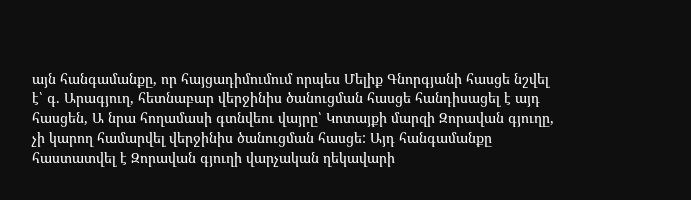այն հանգամանքը, որ հայցադիմումում որպես Մելիք Գնորգյանի հասցե նշվել է՝ գ. Արագյուղ, հետնաբար վերջինիս ծանուցման հասցե հանդիսացել է այդ հասցեն, Ա նրա հողամասի գտնվեու վայրը՝ Կոտայքի մարզի Զորավան գյուղը, չի կարող համարվել վերջինիս ծանուցման հասցե: Այդ հանգամանքը հաստատվել է Զորավան գյուղի վարչական ղեկավարի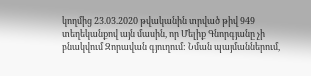կողմից 23.03.2020 թվականին տրված թիվ 949 տեղեկանքով այն մասին, որ Մելիք Գնորգյանը չի բնակվում Զորավան գյուղում: Նման պայմաններում,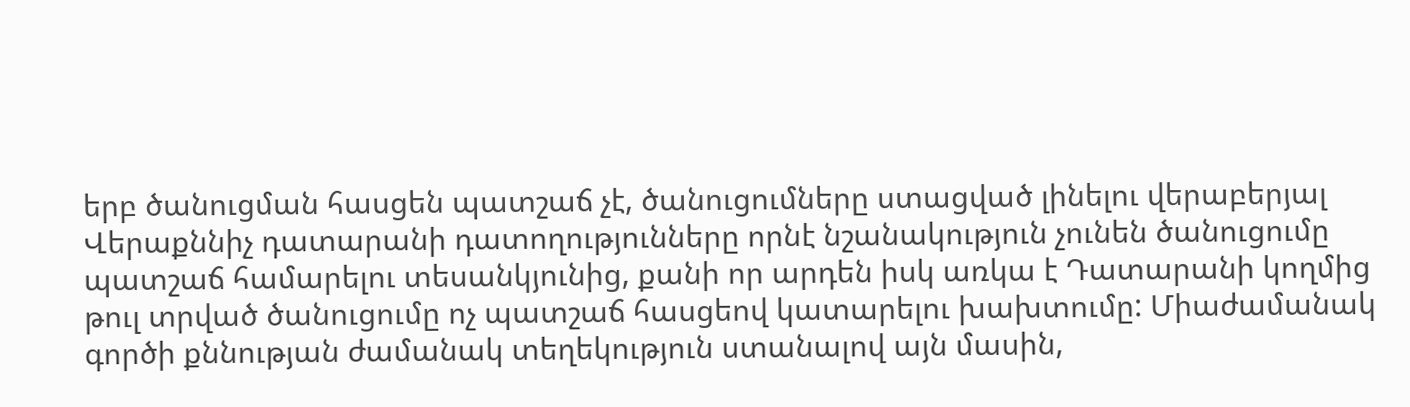երբ ծանուցման հասցեն պատշաճ չէ, ծանուցումները ստացված լինելու վերաբերյալ Վերաքննիչ դատարանի դատողությունները որնէ նշանակություն չունեն ծանուցումը պատշաճ համարելու տեսանկյունից, քանի որ արդեն իսկ առկա է Դատարանի կողմից թուլ տրված ծանուցումը ոչ պատշաճ հասցեով կատարելու խախտումը: Միաժամանակ գործի քննության ժամանակ տեղեկություն ստանալով այն մասին,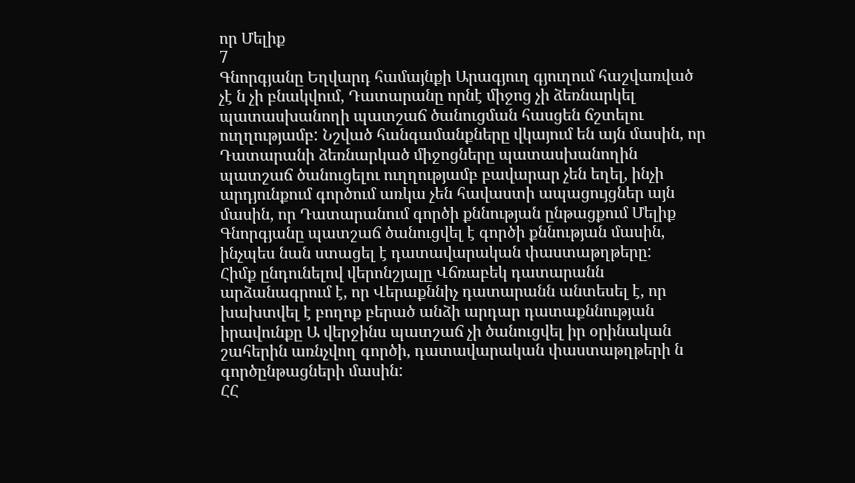որ Մելիք
7
Գնորգյանը Եղվարդ համայնքի Արագյուղ գյուղում հաշվառված չէ ն չի բնակվում, Դատարանը որնէ միջոց չի ձեռնարկել պատասխանողի պատշաճ ծանուցման հասցեն ճշտելու ուղղությամբ: Նշված հանգամանքները վկայում են այն մասին, որ Դատարանի ձեռնարկած միջոցները պատասխանողին պատշաճ ծանուցելու ուղղությամբ բավարար չեն եղել, ինչի արդյունքում գործում առկա չեն հավաստի ապացույցներ այն մասին, որ Դատարանում գործի քննության ընթացքում Մելիք Գնորգյանը պատշաճ ծանուցվել է գործի քննության մասին, ինչպես նան ստացել է դատավարական փաստաթղթերը:
Հիմք ընդունելով վերոնշյալը Վճռաբեկ դատարանն արձանագրում է, որ Վերաքննիչ դատարանն անտեսել է, որ խախտվել է բողոք բերած անձի արդար դատաքննության իրավունքը Ա վերջինս պատշաճ չի ծանուցվել իր օրինական շահերին առնչվող գործի, դատավարական փաստաթղթերի ն գործընթացների մասին:
ՀՀ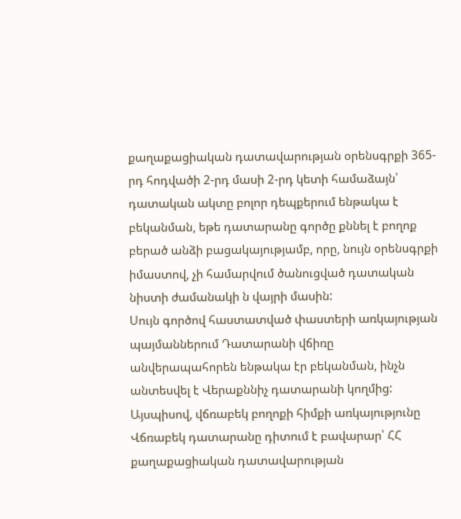քաղաքացիական դատավարության օրենսգրքի 365-րդ հոդվածի 2-րդ մասի 2-րդ կետի համաձայն՝ դատական ակտը բոլոր դեպքերում ենթակա է բեկանման, եթե դատարանը գործը քննել է բողոք բերած անձի բացակայությամբ, որը, նույն օրենսգրքի իմաստով, չի համարվում ծանուցված դատական նիստի ժամանակի ն վայրի մասին:
Սույն գործով հաստատված փաստերի առկայության պայմաններում Դատարանի վճիռը անվերապահորեն ենթակա էր բեկանման, ինչն անտեսվել է Վերաքննիչ դատարանի կողմից: Այսպիսով, վճռաբեկ բողոքի հիմքի առկայությունը Վճռաբեկ դատարանը դիտում է բավարար՝ ՀՀ քաղաքացիական դատավարության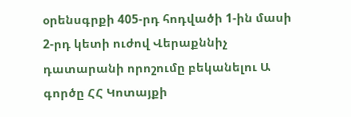օրենսգրքի 405-րդ հոդվածի 1-ին մասի 2-րդ կետի ուժով Վերաքննիչ դատարանի որոշումը բեկանելու Ա գործը ՀՀ Կոտայքի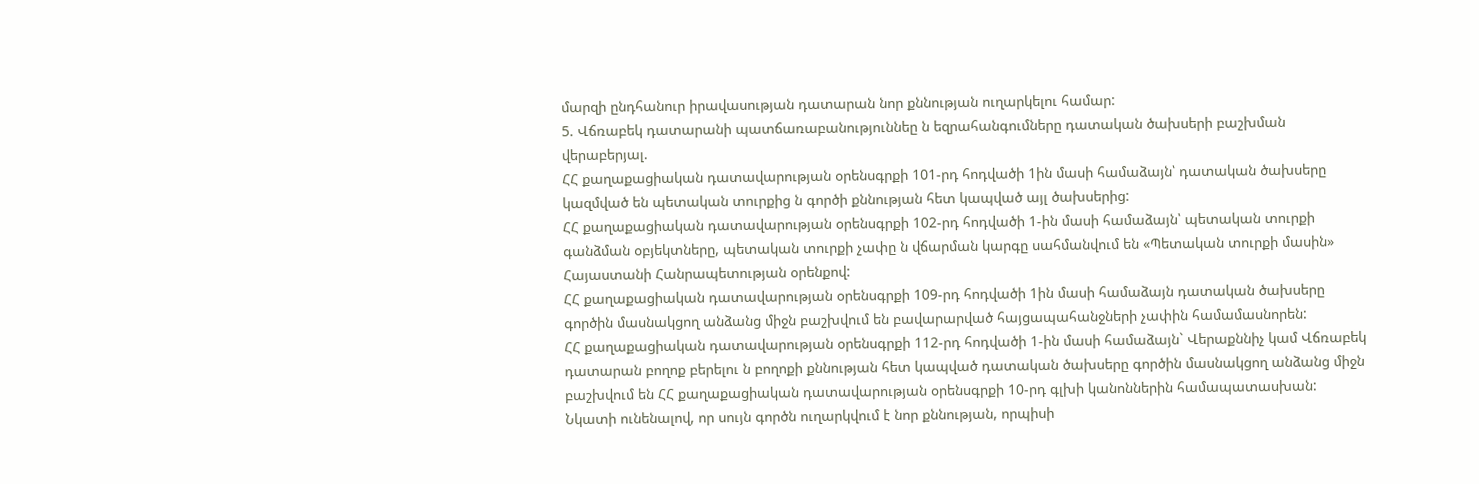մարզի ընդհանուր իրավասության դատարան նոր քննության ուղարկելու համար:
5. Վճռաբեկ դատարանի պատճառաբանություննեը ն եզրահանգումները դատական ծախսերի բաշխման վերաբերյալ.
ՀՀ քաղաքացիական դատավարության օրենսգրքի 101-րդ հոդվածի 1ին մասի համաձայն՝ դատական ծախսերը կազմված են պետական տուրքից ն գործի քննության հետ կապված այլ ծախսերից:
ՀՀ քաղաքացիական դատավարության օրենսգրքի 102-րդ հոդվածի 1-ին մասի համաձայն՝ պետական տուրքի գանձման օբյեկտները, պետական տուրքի չափը ն վճարման կարգը սահմանվում են «Պետական տուրքի մասին» Հայաստանի Հանրապետության օրենքով:
ՀՀ քաղաքացիական դատավարության օրենսգրքի 109-րդ հոդվածի 1ին մասի համաձայն դատական ծախսերը գործին մասնակցող անձանց միջն բաշխվում են բավարարված հայցապահանջների չափին համամասնորեն:
ՀՀ քաղաքացիական դատավարության օրենսգրքի 112-րդ հոդվածի 1-ին մասի համաձայն` Վերաքննիչ կամ Վճռաբեկ դատարան բողոք բերելու ն բողոքի քննության հետ կապված դատական ծախսերը գործին մասնակցող անձանց միջն բաշխվում են ՀՀ քաղաքացիական դատավարության օրենսգրքի 10-րդ գլխի կանոններին համապատասխան:
Նկատի ունենալով, որ սույն գործն ուղարկվում է նոր քննության, որպիսի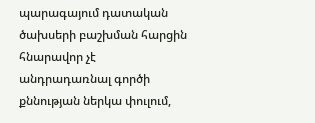պարագայում դատական ծախսերի բաշխման հարցին հնարավոր չէ անդրադառնալ գործի քննության ներկա փուլում,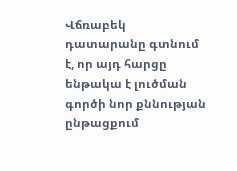Վճռաբեկ դատարանը գտնում է, որ այդ հարցը ենթակա է լուծման գործի նոր քննության ընթացքում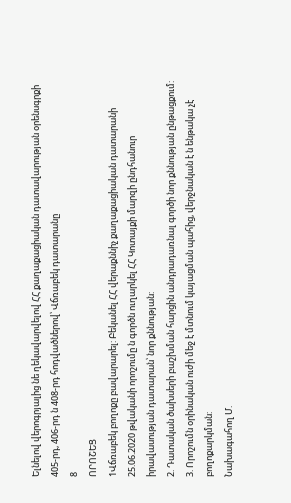Ելնելով վերոգրյալից նե ղեկավարվելով ՀՀ քաղաքացիական դատավարության օրենսգրքի 405-րդ, 406-րդ ն 408-րդ հոդվածներով՝ Վճռաբեկ դատարանը
8
ՈՐՈՇԵՑ
1Վճռաբեկ բողոքը բավարարել: Բեկանել ՀՀ վերաքննիչ քաղաքացիական դատարանի 25.06.2020 թվականի որոշումը ն գործն ուղարկել ՀՀ Կոտայքի մարզի ընդհանուր իրավասության դատարան՝ նոր քննության:
2. Դատական ծախսերի բաշխման հարցին անդրադառնալ գործի նոր քննության ընթացքում:
3. Որոշումն օրինական ուժի մեջ է մտնում կայացման պահից, վերջնական է ն ենթակա չէ բողոքարկման:
Նախագահող Մ.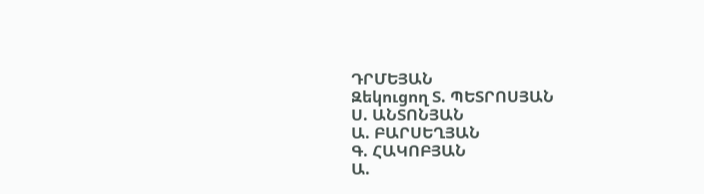ԴՐՄԵՅԱՆ
Զեկուցող Տ. ՊԵՏՐՈՍՅԱՆ
Ս. ԱՆՏՈՆՅԱՆ
Ա. ԲԱՐՍԵՂՅԱՆ
Գ. ՀԱԿՈԲՅԱՆ
Ա.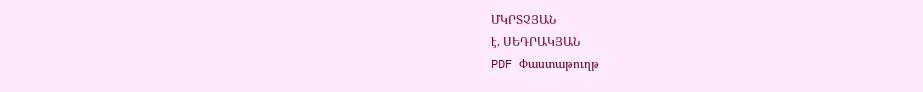ՄԿՐՏՉՅԱՆ
է. ՍԵԴՐԱԿՅԱՆ
PDF Փաստաթուղթ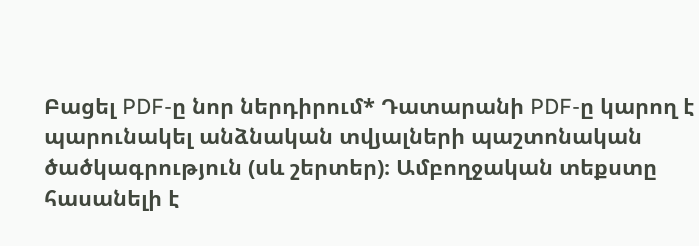Բացել PDF-ը նոր ներդիրում* Դատարանի PDF-ը կարող է պարունակել անձնական տվյալների պաշտոնական ծածկագրություն (սև շերտեր)։ Ամբողջական տեքստը հասանելի է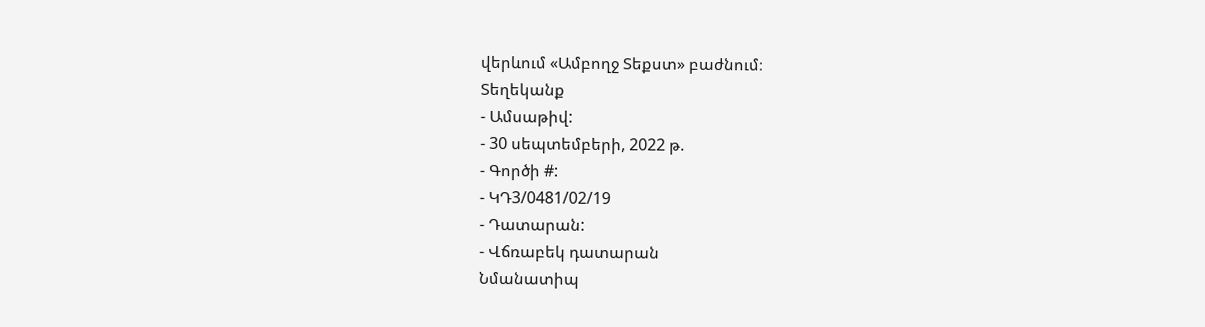վերևում «Ամբողջ Տեքստ» բաժնում։
Տեղեկանք
- Ամսաթիվ:
- 30 սեպտեմբերի, 2022 թ.
- Գործի #:
- ԿԴ3/0481/02/19
- Դատարան:
- Վճռաբեկ դատարան
Նմանատիպ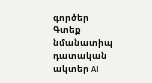գործեր
Գտեք նմանատիպ դատական ակտեր AI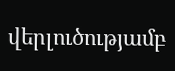վերլուծությամբ